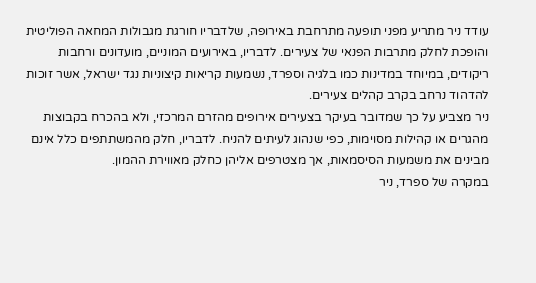עודד ניר מתריע מפני תופעה מתרחבת באירופה, שלדבריו חורגת מגבולות המחאה הפוליטית והופכת לחלק מתרבות הפנאי של צעירים. לדבריו, באירועים המוניים, מועדונים ורחבות ריקודים, במיוחד במדינות כמו בלגיה וספרד, נשמעות קריאות קיצוניות נגד ישראל, אשר זוכות להדהוד נרחב בקרב קהלים צעירים.
ניר מצביע על כך שמדובר בעיקר בצעירים אירופים מהזרם המרכזי, ולא בהכרח בקבוצות מהגרים או קהילות מסוימות, כפי שנהוג לעיתים להניח. לדבריו, חלק מהמשתתפים כלל אינם מבינים את משמעות הסיסמאות, אך מצטרפים אליהן כחלק מאווירת ההמון.
במקרה של ספרד, ניר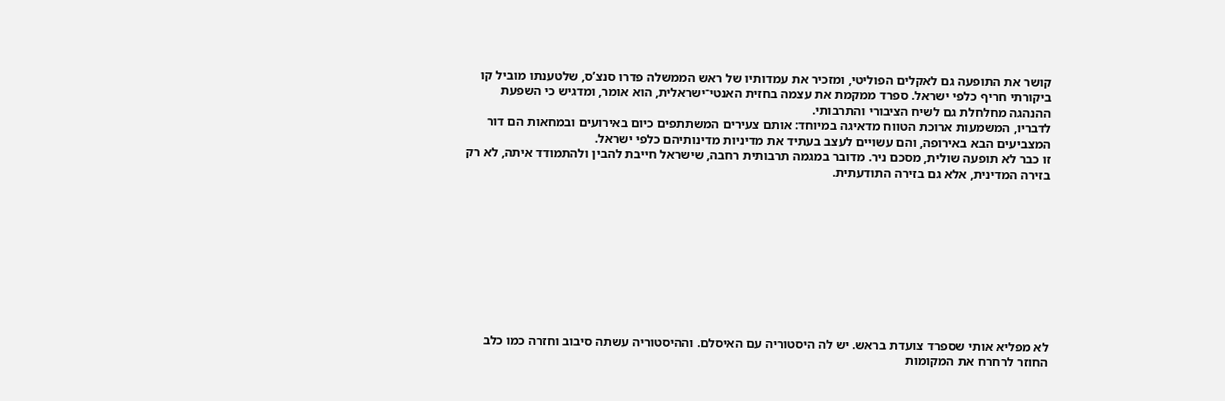קושר את התופעה גם לאקלים הפוליטי, ומזכיר את עמדותיו של ראש הממשלה פדרו סנצ’ס, שלטענתו מוביל קו ביקורתי חריף כלפי ישראל. ספרד ממקמת את עצמה בחזית האנטי־ישראלית, הוא אומר, ומדגיש כי השפעת ההנהגה מחלחלת גם לשיח הציבורי והתרבותי.
לדבריו, המשמעות ארוכת הטווח מדאיגה במיוחד: אותם צעירים המשתתפים כיום באירועים ובמחאות הם דור המצביעים הבא באירופה, והם עשויים לעצב בעתיד את מדיניות מדינותיהם כלפי ישראל.
זו כבר לא תופעה שולית, מסכם ניר. מדובר במגמה תרבותית רחבה, שישראל חייבת להבין ולהתמודד איתה, לא רק בזירה המדינית, אלא גם בזירה התודעתית.










לא מפליא אותי שספרד צועדת בראש. יש לה היסטוריה עם האיסלם. וההיסטוריה עשתה סיבוב וחזרה כמו כלב החוזר לרחרח את המקומות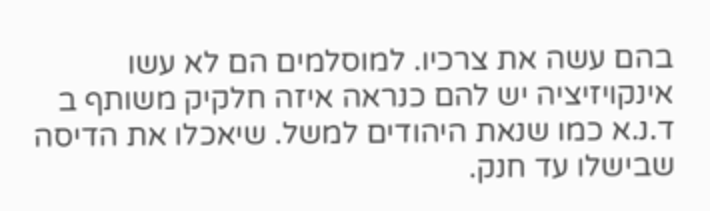בהם עשה את צרכיו. למוסלמים הם לא עשו אינקויזיציה יש להם כנראה איזה חלקיק משותף ב ד.נ.א כמו שנאת היהודים למשל. שיאכלו את הדיסה שבישלו עד חנק.